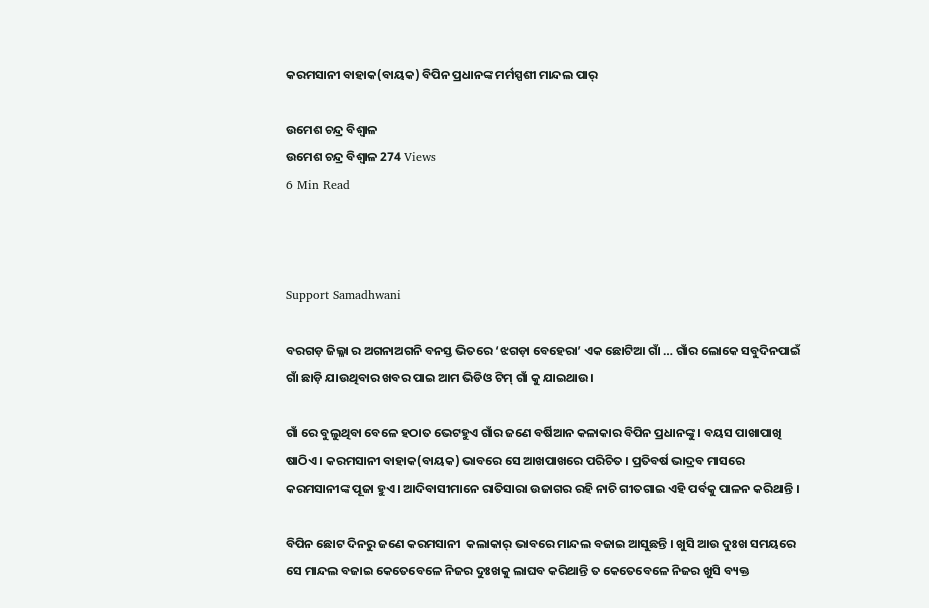କରମସାନୀ ବାହାକ(ବାୟକ) ବିପିନ ପ୍ରଧାନଙ୍କ ମର୍ମସ୍ପଶୀ ମାନ୍ଦଲ ପାର୍

ଉମେଶ ଚନ୍ଦ୍ର ବିଶ୍ୱାଳ
ଉମେଶ ଚନ୍ଦ୍ର ବିଶ୍ୱାଳ 274 Views
6 Min Read



Support Samadhwani

ବରଗଡ଼ ଜିଲ୍ଳା ର ଅଗନାଅଗନି ବନସ୍ତ ଭିତରେ ‘ଝଗଡ଼ା ବେହେରା’ ଏକ ଛୋଟିଆ ଗାଁ … ଗାଁର ଲୋକେ ସବୁଦିନପାଇଁ ଗାଁ ଛାଡ଼ି ଯାଉଥିବାର ଖବର ପାଇ ଆମ ଭିଡିଓ ଟିମ୍ ଗାଁ କୁ ଯାଇଥାଉ।

ଗାଁ ରେ ବୁଲୁଥିବା ବେଳେ ହଠାତ ଭେଟହୁଏ ଗାଁର ଜଣେ ବର୍ଷିଆନ କଳାକାର ବିପିନ ପ୍ରଧାନଙ୍କୁ । ବୟସ ପାଖାପାଖି ଷାଠିଏ । କରମସାନୀ ବାହାକ(ବାୟକ) ଭାବରେ ସେ ଆଖପାଖରେ ପରିଚିତ । ପ୍ରତିବର୍ଷ ଭାଦ୍ରବ ମାସରେ କରମସାନୀଙ୍କ ପୂଜା ହୁଏ । ଆଦିବାସୀମାନେ ରାତିସାରା ଉଜାଗର ରହି ନାଚି ଗୀତଗାଇ ଏହି ପର୍ବକୁ ପାଳନ କରିଥାନ୍ତି ।

ବିପିନ ଛୋଟ ଦିନରୁ ଜଣେ କରମସାନୀ  କଲାକାର୍ ଭାବରେ ମାନ୍ଦଲ ବଜାଇ ଆସୁଛନ୍ତି । ଖୁସି ଆଉ ଦୁଃଖ ସମୟରେ ସେ ମାନ୍ଦଲ ବଜାଇ କେତେବେଳେ ନିଜର ଦୁଃଖକୁ ଲାଘବ କରିଥାନ୍ତି ତ କେତେବେଳେ ନିଜର ଖୁସି ବ୍ୟକ୍ତ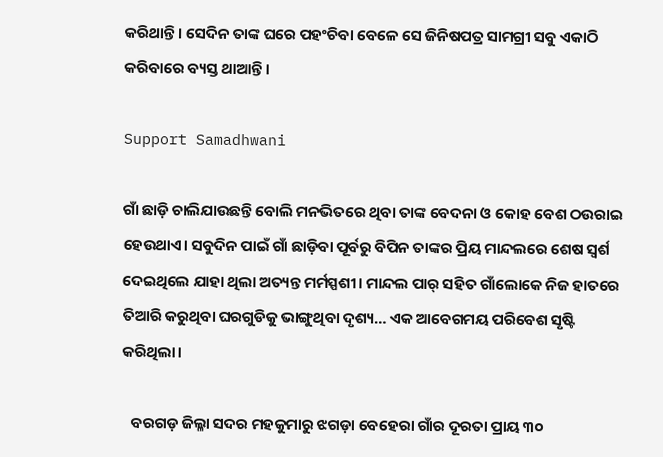କରିଥାନ୍ତି । ସେଦିନ ତାଙ୍କ ଘରେ ପହଂଚିବା ବେଳେ ସେ ଜିନିଷପତ୍ର ସାମଗ୍ରୀ ସବୁ ଏକାଠି କରିବାରେ ବ୍ୟସ୍ତ ଥାଆନ୍ତି ।

Support Samadhwani

ଗାଁ ଛାଡ଼ି ଚାଲିଯାଉଛନ୍ତି ବୋଲି ମନଭିତରେ ଥିବା ତାଙ୍କ ବେଦନା ଓ କୋହ ବେଶ ଠଉରାଇ ହେଉଥାଏ। ସବୁଦିନ ପାଇଁ ଗାଁ ଛାଡ଼ିବା ପୂର୍ବରୁ ବିପିନ ତାଙ୍କର ପ୍ରିୟ ମାନ୍ଦଲରେ ଶେଷ ସ୍ୱର୍ଶ ଦେଇଥିଲେ ଯାହା ଥିଲା ଅତ୍ୟନ୍ତ ମର୍ମସ୍ପଶୀ। ମାନ୍ଦଲ ପାର୍ ସହିତ ଗାଁଲୋକେ ନିଜ ହାତରେ ତିଆରି କରୁଥିବା ଘରଗୁଡିକୁ ଭାଙ୍ଗୁଥିବା ଦୃଶ୍ୟ… ଏକ ଆବେଗମୟ ପରିବେଶ ସୃଷ୍ଟି କରିଥିଲା।

   ବରଗଡ଼ ଜିଲ୍ଳା ସଦର ମହକୁମାରୁ ଝଗଡ଼ା ବେହେରା ଗାଁର ଦୂରତା ପ୍ରାୟ ୩୦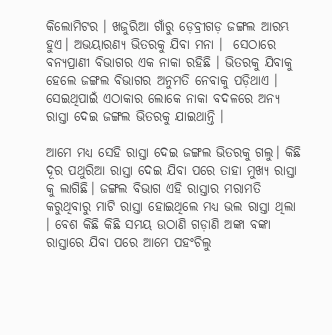କିଲୋମିଟର । ଖଜୁରିଆ ଗାଁରୁ ଡ଼େବ୍ରୀଗଡ଼ ଜଙ୍ଗଲ ଆରମ୍ଭ ହୁଏ। ଅଭୟାରଣ୍ୟ ଭିତରକୁ ଯିବା ମନା ।  ସେଠାରେ ବନ୍ୟପ୍ରାଣୀ ବିଭାଗର ଏକ ନାକା ରହିଛି । ଭିତରକୁ ଯିବାକୁ ହେଲେ ଜଙ୍ଗଲ ବିଭାଗର ଅନୁମତି ନେବାକୁ ପଡ଼ିଥାଏ । ସେଇଥିପାଇଁ ଏଠାକାର ଲୋକେ ନାକା ବଦଳରେ ଅନ୍ୟ ରାସ୍ତା ଦେଇ ଜଙ୍ଗଲ ଭିତରକୁ ଯାଇଥାନ୍ତି ।

ଆମେ ମଧ୍ୟ ସେହି ରାସ୍ତା ଦେଇ ଜଙ୍ଗଲ ଭିତରକୁ ଗଲୁ। କିଛି ଦୂର ପଥୁରିଆ ରାସ୍ତା ଦେଇ ଯିବା ପରେ ତାହା ମୁଖ୍ୟ ରାସ୍ତା କୁ ଲାଗିଛି। ଜଙ୍ଗଲ ବିଭାଗ ଏହି ରାସ୍ତାର ମରାମତି କରୁଥିବାରୁ ମାଟି ରାସ୍ତା ହୋଇଥିଲେ ମଧ୍ୟ ଭଲ ରାସ୍ତା ଥିଲା । ବେଶ କିଛି କିଛି ସମୟ ଉଠାଣି ଗଡ଼ାଣି ଅଙ୍କା ବଙ୍କା ରାସ୍ତାରେ ଯିବା ପରେ ଆମେ ପହଂଚିଲୁ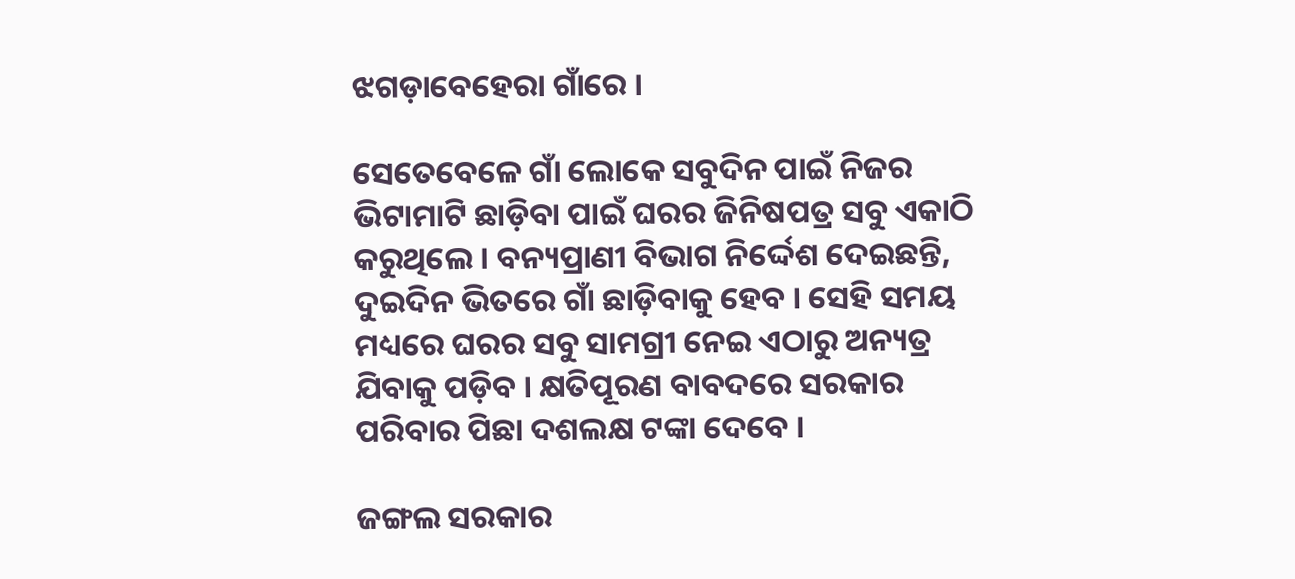ଝଗଡ଼ାବେହେରା ଗାଁରେ ।

ସେତେବେଳେ ଗାଁ ଲୋକେ ସବୁଦିନ ପାଇଁ ନିଜର ଭିଟାମାଟି ଛାଡ଼ିବା ପାଇଁ ଘରର ଜିନିଷପତ୍ର ସବୁ ଏକାଠି କରୁଥିଲେ । ବନ୍ୟପ୍ରାଣୀ ବିଭାଗ ନିର୍ଦ୍ଦେଶ ଦେଇଛନ୍ତି, ଦୁଇଦିନ ଭିତରେ ଗାଁ ଛାଡ଼ିବାକୁ ହେବ । ସେହି ସମୟ ମଧ୍ୟରେ ଘରର ସବୁ ସାମଗ୍ରୀ ନେଇ ଏଠାରୁ ଅନ୍ୟତ୍ର ଯିବାକୁ ପଡ଼ିବ । କ୍ଷତିପୂରଣ ବାବଦରେ ସରକାର ପରିବାର ପିଛା ଦଶଲକ୍ଷ ଟଙ୍କା ଦେବେ ।

ଜଙ୍ଗଲ ସରକାର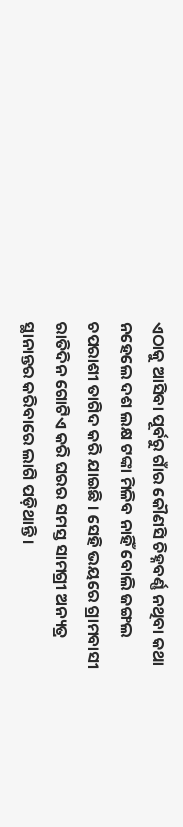ଏଠାକୁ ଆସିବା ପୂର୍ବରୁ ଗାଁର କୌଣସି ଚିହ୍ନବର୍ଣ୍ଣ ନଥିବା କଥା ନହେଲେ ଦଶ ଲକ୍ଷ ଟଙ୍କା ମିଳିବ ନାହିଁ ବୋଲି ଜଙ୍ଗଲ ଚପରାଶୀ ତାଗିଦ କରି ଯାଇଛି । ସେହି ଭୟରେ ଗ୍ରାମବାସୀ ରାତିଦିନ ଗୋଟିଏ କରି ଘରର ସମସ୍ତ ସାମଗ୍ରୀ ଅନ୍ୟତ୍ର ସ୍ଥାନାନ୍ତର କରିବାରେ ଲାଗି ପଡ଼ିଥାନ୍ତି ।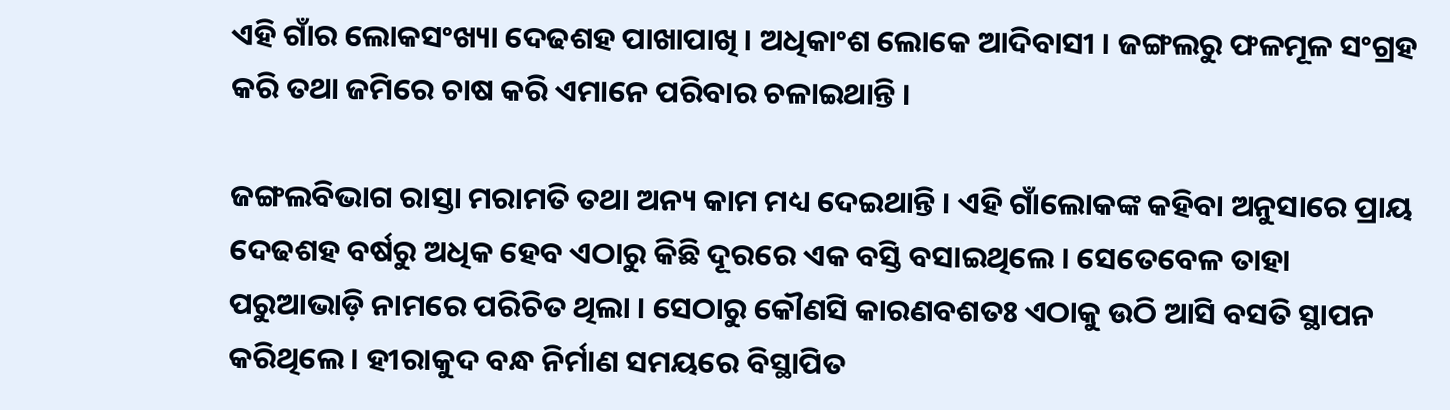ଏହି ଗାଁର ଲୋକସଂଖ୍ୟା ଦେଢଶହ ପାଖାପାଖି । ଅଧିକାଂଶ ଲୋକେ ଆଦିବାସୀ । ଜଙ୍ଗଲରୁ ଫଳମୂଳ ସଂଗ୍ରହ କରି ତଥା ଜମିରେ ଚାଷ କରି ଏମାନେ ପରିବାର ଚଳାଇଥାନ୍ତି ।

ଜଙ୍ଗଲବିଭାଗ ରାସ୍ତା ମରାମତି ତଥା ଅନ୍ୟ କାମ ମଧ୍ୟ ଦେଇଥାନ୍ତି । ଏହି ଗାଁଲୋକଙ୍କ କହିବା ଅନୁସାରେ ପ୍ରାୟ ଦେଢଶହ ବର୍ଷରୁ ଅଧିକ ହେବ ଏଠାରୁ କିଛି ଦୂରରେ ଏକ ବସ୍ତି ବସାଇଥିଲେ । ସେତେବେଳ ତାହା ପରୁଆଭାଡ଼ି ନାମରେ ପରିଚିତ ଥିଲା । ସେଠାରୁ କୌଣସି କାରଣବଶତଃ ଏଠାକୁ ଉଠି ଆସି ବସତି ସ୍ଥାପନ କରିଥିଲେ । ହୀରାକୁଦ ବନ୍ଧ ନିର୍ମାଣ ସମୟରେ ବିସ୍ଥାପିତ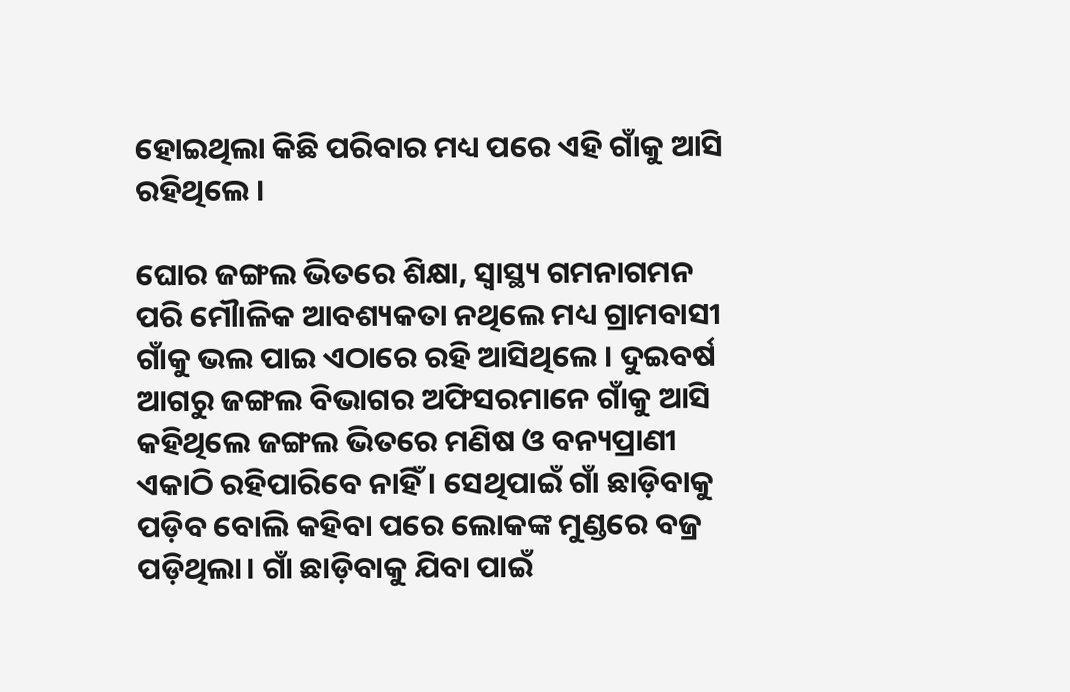ହୋଇଥିଲା କିଛି ପରିବାର ମଧ୍ୟ ପରେ ଏହି ଗାଁକୁ ଆସି ରହିଥିଲେ ।

ଘୋର ଜଙ୍ଗଲ ଭିତରେ ଶିକ୍ଷା, ସ୍ୱାସ୍ଥ୍ୟ ଗମନାଗମନ ପରି ମୌାଳିକ ଆବଶ୍ୟକତା ନଥିଲେ ମଧ୍ୟ ଗ୍ରାମବାସୀ ଗାଁକୁ ଭଲ ପାଇ ଏଠାରେ ରହି ଆସିଥିଲେ । ଦୁଇବର୍ଷ ଆଗରୁ ଜଙ୍ଗଲ ବିଭାଗର ଅଫିସରମାନେ ଗାଁକୁ ଆସି କହିଥିଲେ ଜଙ୍ଗଲ ଭିତରେ ମଣିଷ ଓ ବନ୍ୟପ୍ରାଣୀ ଏକାଠି ରହିପାରିବେ ନାହିଁ । ସେଥିପାଇଁ ଗାଁ ଛାଡ଼ିବାକୁ ପଡ଼ିବ ବୋଲି କହିବା ପରେ ଲୋକଙ୍କ ମୁଣ୍ଡରେ ବଜ୍ର ପଡ଼ିଥିଲା। ଗାଁ ଛାଡ଼ିବାକୁ ଯିବା ପାଇଁ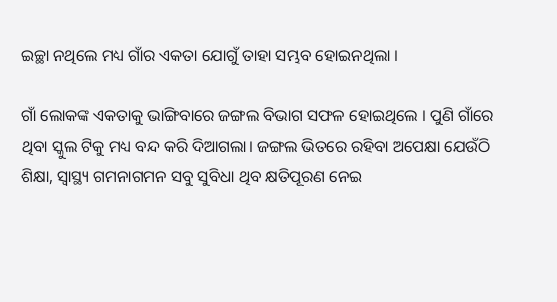ଇଚ୍ଛା ନଥିଲେ ମଧ୍ୟ ଗାଁର ଏକତା ଯୋଗୁଁ ତାହା ସମ୍ଭବ ହୋଇନଥିଲା ।

ଗାଁ ଲୋକଙ୍କ ଏକତାକୁ ଭାଙ୍ଗିବାରେ ଜଙ୍ଗଲ ବିଭାଗ ସଫଳ ହୋଇଥିଲେ । ପୁଣି ଗାଁରେ ଥିବା ସ୍କୁଲ ଟିକୁ ମଧ୍ୟ ବନ୍ଦ କରି ଦିଆଗଲା। ଜଙ୍ଗଲ ଭିତରେ ରହିବା ଅପେକ୍ଷା ଯେଉଁଠି ଶିକ୍ଷା, ସ୍ୱାସ୍ଥ୍ୟ ଗମନାଗମନ ସବୁ ସୁବିଧା ଥିବ କ୍ଷତିପୂରଣ ନେଇ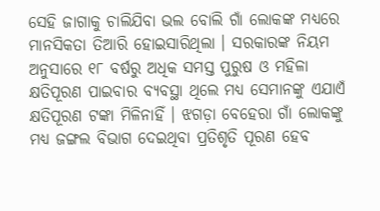ସେହି ଜାଗାକୁ ଚାଲିଯିବା ଭଲ ବୋଲି ଗାଁ ଲୋକଙ୍କ ମଧ୍ୟରେ ମାନସିକତା ତିଆରି ହୋଇସାରିଥିଲା । ସରକାରଙ୍କ ନିୟମ ଅନୁସାରେ ୧୮ ବର୍ଷରୁ ଅଧିକ ସମସ୍ତ ପୁରୁଷ ଓ ମହିଳା କ୍ଷତିପୂରଣ ପାଇବାର ବ୍ୟବସ୍ଥା ଥିଲେ ମଧ୍ୟ ସେମାନଙ୍କୁ ଏଯାଏଁ କ୍ଷତିପୂରଣ ଟଙ୍କା ମିଳିନାହିଁ । ଝଗଡ଼ା ବେହେରା ଗାଁ ଲୋକଙ୍କୁ ମଧ୍ୟ ଜଙ୍ଗଲ ବିଭାଗ ଦେଇଥିବା ପ୍ରତିଶୃତି ପୂରଣ ହେବ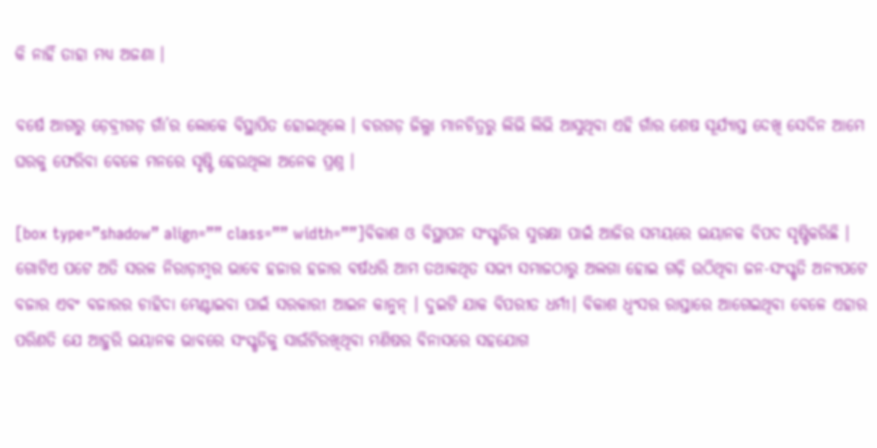କି ନାହିଁ ତାହା ମଧ୍ୟ ଅଜଣା ।

ବର୍ଷେ ଆଗରୁ ଡ଼େବ୍ରୀଗଡ଼ ଗାଁ’ର ଲୋକେ ବିସ୍ଥାପିତ ହୋଇଥିଲେ । ବରଗଡ଼ ଜିଲ୍ଳା ମାନଚିତ୍ରରୁ ଲିଭି ଲିଭି ଆସୁଥିବା ଏହି ଗାଁର ଶେଷ ସୂର୍ଯ୍ୟାସ୍ତ ଦେଖି ସେଦିନ ଆମେ ଘରକୁ ଫେରିବା ବେଳେ ମନରେ ସୃଷ୍ଟି ହେଉଥିଲା ଅନେକ ପ୍ରଶ୍ନ ।

[box type=”shadow” align=”” class=”” width=””]ବିକାଶ ଓ ବିସ୍ଥାପନ ସଂସ୍କୃତିର ସୁରକ୍ଷା ପାଇଁ ଆଜିର ସମୟରେ ଭୟାନକ ବିପଦ ସୃଷ୍ଟିକରିଛି । ଗୋଟିଏ ପଟେ ଅତି ସରଳ ନିରାଡ଼ାମ୍ବର ଭାବେ ହଜାର ହଜାର ବର୍ଷଧରି ଆମ ତଥାକଥିତ ସଭ୍ୟ ସମାଜଠାରୁ ଅଲଗା ହୋଇ ଗଢ଼ି ଉଠିଥିବା ଜନ-ସଂସ୍କୃତି ଅନ୍ୟପଟେ ବଜାର ଏବଂ ବଜାରର ଚାହିଦା ମେଣ୍ଟାଇବା ପାଇଁ ସରକାରୀ ଆଇନ କାନୁନ୍ । ଦୁଇଟି ଯାକ ବିପରୀତ ଧର୍ମୀ। ବିକାଶ ଧ୍ୱଂସର ରାସ୍ତାରେ ଆଗେଇଥିବା ବେଳେ ଏହାର ପରିଣତି ଯେ ଆହୁରି ଭୟାନକ ଭାବରେ ସଂସ୍କୃତିକୁ ସାଉଁଟିରଖିଥିବା ମଣିଷର ବିନାସରେ ସହଯୋଗ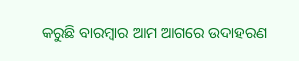କରୁଛି ବାରମ୍ବାର ଆମ ଆଗରେ ଉଦାହରଣ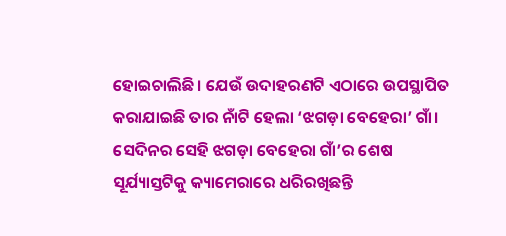ହୋଇଚାଲିଛି। ଯେଉଁ ଉଦାହରଣଟି ଏଠାରେ ଉପସ୍ଥାପିତ କରାଯାଇଛି ତାର ନାଁଟି ହେଲା ‘ଝଗଡ଼ା ବେହେରା’ ଗାଁ। ସେଦିନର ସେହି ଝଗଡ଼ା ବେହେରା ଗାଁ’ର ଶେଷ ସୂର୍ଯ୍ୟାସ୍ତଟିକୁ କ୍ୟାମେରାରେ ଧରିରଖିଛନ୍ତି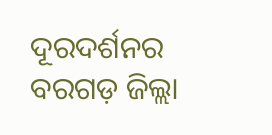ଦୂରଦର୍ଶନର ବରଗଡ଼ ଜିଲ୍ଲା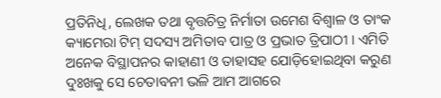ପ୍ରତିନିଧି, ଲେଖକ ତଥା ବୃତ୍ତଚିତ୍ର ନିର୍ମାତା ଉମେଶ ବିଶ୍ୱାଳ ଓ ତାଂକ କ୍ୟାମେରା ଟିମ୍ ସଦସ୍ୟ ଅମିତାବ ପାତ୍ର ଓ ପ୍ରଭାତ ତ୍ରିପାଠୀ । ଏମିତି ଅନେକ ବିସ୍ଥାପନର କାହାଣୀ ଓ ତାହାସହ ଯୋଡ଼ିହୋଇଥିବା କରୁଣ ଦୁଃଖକୁ ସେ ଚେତାବନୀ ଭଳି ଆମ ଆଗରେ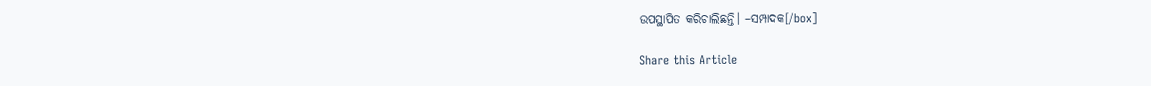ଉପସ୍ଥାପିତ କରିଚାଲିଛନ୍ତି। –ସମ୍ପାଦକ[/box]

Share this Article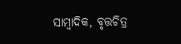ସାମ୍ବାଦିକ, ବୃତ୍ତଚିତ୍ର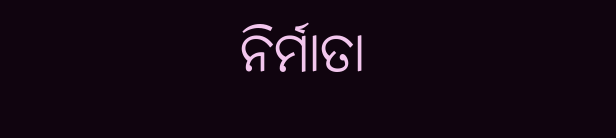ନିର୍ମାତା